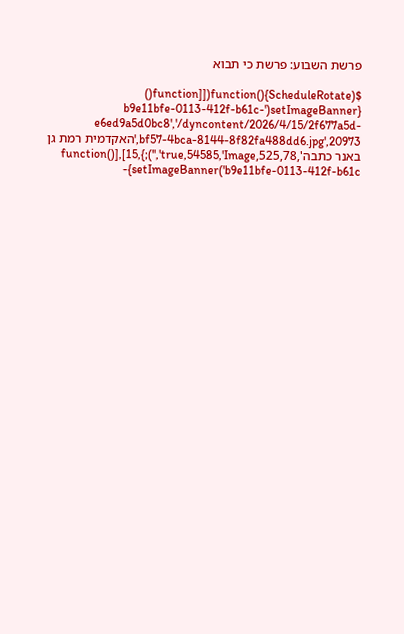פרשת השבוע: פרשת כי תבוא

$(function(){ScheduleRotate([[function() {setImageBanner('b9e11bfe-0113-412f-b61c-e6ed9a5d0bc8','/dyncontent/2026/4/15/2f677a5d-bf57-4bca-8144-8f82fa488dd6.jpg',20973,'האקדמית רמת גן באנר כתבה',525,78,true,54585,'Image','');},15],[function() {setImageBanner('b9e11bfe-0113-412f-b61c-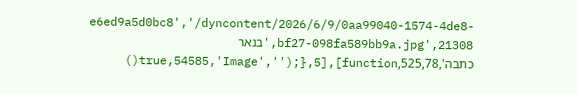e6ed9a5d0bc8','/dyncontent/2026/6/9/0aa99040-1574-4de8-bf27-098fa589bb9a.jpg',21308,'בנאר כתבה',525,78,true,54585,'Image','');},5],[function()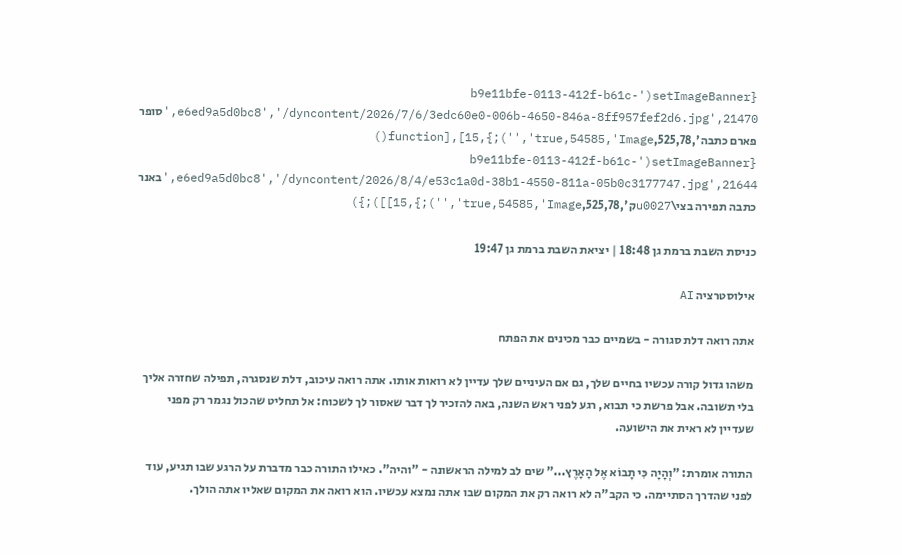{setImageBanner('b9e11bfe-0113-412f-b61c-e6ed9a5d0bc8','/dyncontent/2026/7/6/3edc60e0-006b-4650-846a-8ff957fef2d6.jpg',21470,'סופר פארם כתבה',525,78,true,54585,'Image','');},15],[function() {setImageBanner('b9e11bfe-0113-412f-b61c-e6ed9a5d0bc8','/dyncontent/2026/8/4/e53c1a0d-38b1-4550-811a-05b0c3177747.jpg',21644,'באנר כתבה תפירה בצי\u0027ק',525,78,true,54585,'Image','');},15]]);})

כניסת השבת ברמת גן 18:48 | יציאת השבת ברמת גן 19:47

אילוסטרציה AI

אתה רואה דלת סגורה - בשמיים כבר מכינים את הפתח

משהו גדול קורה עכשיו בחיים שלך, גם אם העיניים שלך עדיין לא רואות אותו. אתה רואה עיכוב, דלת שנסגרה, תפילה שחזרה אליך בלי תשובה. אבל פרשת כי תבוא, רגע לפני ראש השנה, באה להזכיר לך דבר שאסור לך לשכוח: אל תחליט שהכול נגמר רק מפני שעדיין לא ראית את הישועה.

התורה אומרת: "וְהָיָה כִּי תָבוֹא אֶל הָאָרֶץ..." שים לב למילה הראשונה - "והיה". כאילו התורה כבר מדברת על הרגע שבו תגיע, עוד לפני שהדרך הסתיימה. כי הקב"ה לא רואה רק את המקום שבו אתה נמצא עכשיו. הוא רואה את המקום שאליו אתה הולך.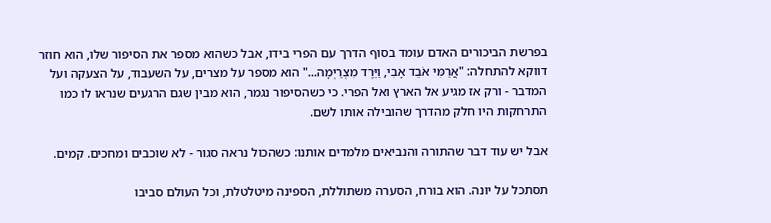בפרשת הביכורים האדם עומד בסוף הדרך עם הפרי בידו, אבל כשהוא מספר את הסיפור שלו, הוא חוזר דווקא להתחלה: "אֲרַמִּי אֹבֵד אָבִי, וַיֵּרֶד מִצְרַיְמָה..." הוא מספר על מצרים, על השעבוד, על הצעקה ועל המדבר - ורק אז מגיע אל הארץ ואל הפרי. כי כשהסיפור נגמר, הוא מבין שגם הרגעים שנראו לו כמו התרחקות היו חלק מהדרך שהובילה אותו לשם.

אבל יש עוד דבר שהתורה והנביאים מלמדים אותנו: כשהכול נראה סגור - לא שוכבים ומחכים. קמים.

תסתכל על יונה. הוא בורח, הסערה משתוללת, הספינה מיטלטלת, וכל העולם סביבו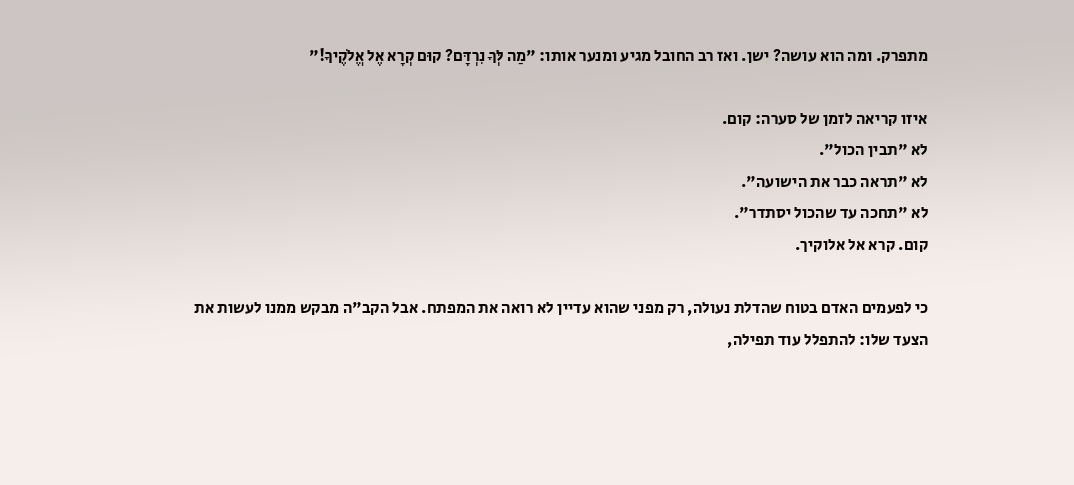מתפרק. ומה הוא עושה? ישן. ואז רב החובל מגיע ומנער אותו: "מַה לְּךָ נִרְדָּם? קוּם קְרָא אֶל אֱלֹקֶיךָ!"

איזו קריאה לזמן של סערה: קום.
לא "תבין הכול".
לא "תראה כבר את הישועה".
לא "תחכה עד שהכול יסתדר".
קום. קרא אל אלוקיך.

כי לפעמים האדם בטוח שהדלת נעולה, רק מפני שהוא עדיין לא רואה את המפתח. אבל הקב"ה מבקש ממנו לעשות את הצעד שלו: להתפלל עוד תפילה,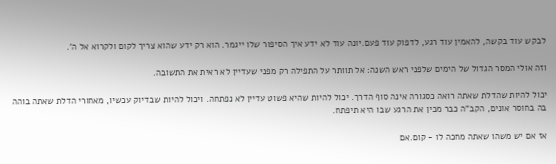לבקש עוד בקשה, להאמין עוד רגע, לדפוק עוד פעם.יונה עוד לא ידע איך הסיפור שלו ייגמר. הוא רק ידע שהוא צריך לקום ולקרוא אל ה'.

וזה אולי המסר הגדול של הימים שלפני ראש השנה: אל תוותר על התפילה רק מפני שעדיין לא ראית את התשובה.

יכול להיות שהדלת שאתה רואה כסגורה אינה סוף הדרך. יכול להיות שהיא פשוט עדיין לא נפתחה. ויכול להיות שבדיוק עכשיו, מאחורי הדלת שאתה בוהה בה בחוסר אונים, הקב"ה כבר מכין את הרגע שבו היא תיפתח.

אז אם יש משהו שאתה מחכה לו - קום.אם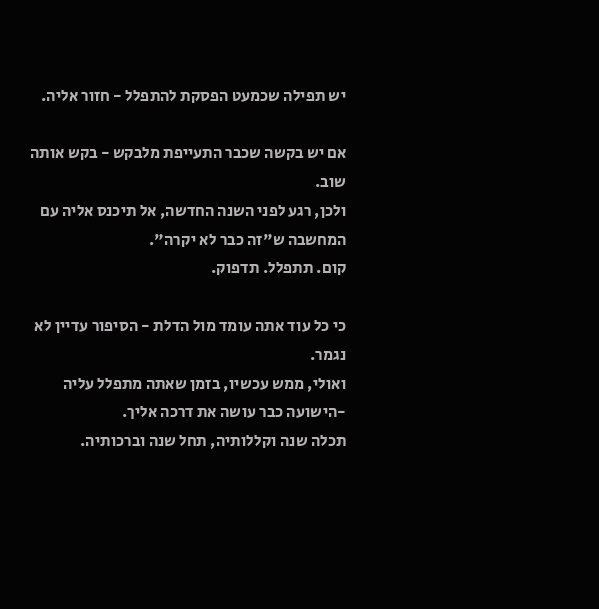יש תפילה שכמעט הפסקת להתפלל - חזור אליה.

אם יש בקשה שכבר התעייפת מלבקש - בקש אותה שוב.
ולכן, רגע לפני השנה החדשה, אל תיכנס אליה עם המחשבה ש"זה כבר לא יקרה".
קום. תתפלל. תדפוק.

כי כל עוד אתה עומד מול הדלת - הסיפור עדיין לא נגמר.
ואולי, ממש עכשיו, בזמן שאתה מתפלל עליה -הישועה כבר עושה את דרכה אליך.
תכלה שנה וקללותיה, תחל שנה וברכותיה.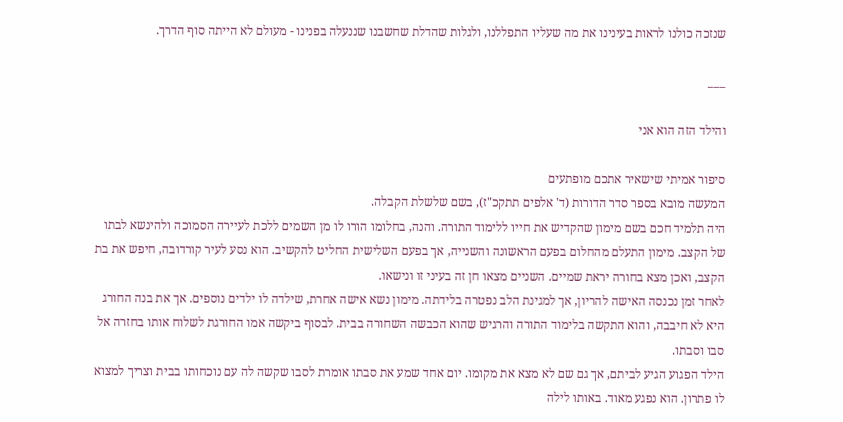שנזכה כולנו לראות בעינינו את מה שעליו התפללנו, ולגלות שהדלת שחשבנו שננעלה בפנינו - מעולם לא הייתה סוף הדרך.

___

והילד הזה הוא אני

סיפור אמיתי שישאיר אתכם מופתעים
המעשה מובא בספר סדר הדורות (ד' אלפים תתקכ"ז), בשם שלשלת הקבלה.
היה תלמיד חכם בשם מימון שהקדיש את חייו ללימוד התורה. והנה, בחלומו הורו לו מן השמים ללכת לעיירה הסמוכה ולהינשא לבתו של הקצב. מימון התעלם מהחלום בפעם הראשונה והשנייה, אך בפעם השלישית החליט להקשיב. הוא נסע לעיר קורדובה, חיפש את בת הקצב, ואכן מצא בחורה יראת שמיים. השניים מצאו חן זה בעיני זו ונישאו.
לאחר זמן נכנסה האישה להריון, אך למגינת הלב נפטרה בלידתה. מימון נשא אישה אחרת, שילדה לו ילדים נוספים. אך את בנה החורג היא לא חיבבה, והוא התקשה בלימוד התורה והרגיש שהוא הכבשה השחורה בבית. לבסוף ביקשה אמו החורגת לשלוח אותו בחזרה אל סבו וסבתו.
הילד הפגוע הגיע לביתם, אך גם שם לא מצא את מקומו. יום אחד שמע את סבתו אומרת לסבו שקשה לה עם נוכחותו בבית וצריך למצוא לו פתרון. הוא נפגע מאוד. באותו לילה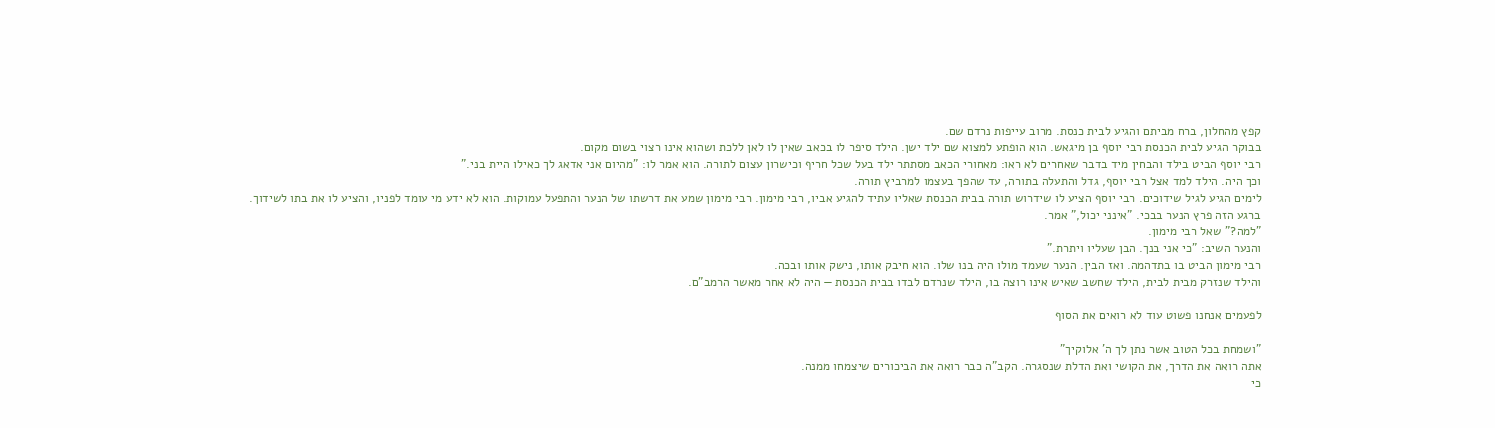קפץ מהחלון, ברח מביתם והגיע לבית כנסת. מרוב עייפות נרדם שם.
בבוקר הגיע לבית הכנסת רבי יוסף בן מיגאש. הוא הופתע למצוא שם ילד ישן. הילד סיפר לו בכאב שאין לו לאן ללכת ושהוא אינו רצוי בשום מקום.
רבי יוסף הביט בילד והבחין מיד בדבר שאחרים לא ראו: מאחורי הכאב מסתתר ילד בעל שכל חריף וכישרון עצום לתורה. הוא אמר לו: "מהיום אני אדאג לך כאילו היית בני."
וכך היה. הילד למד אצל רבי יוסף, גדל והתעלה בתורה, עד שהפך בעצמו למרביץ תורה.
לימים הגיע לגיל שידוכים. רבי יוסף הציע לו שידרוש תורה בבית הכנסת שאליו עתיד להגיע אביו, רבי מימון. רבי מימון שמע את דרשתו של הנער והתפעל עמוקות. הוא לא ידע מי עומד לפניו, והציע לו את בתו לשידוך.
ברגע הזה פרץ הנער בבכי. "אינני יכול," אמר.
"למה?" שאל רבי מימון.
והנער השיב: "כי אני בנך. הבן שעליו ויתרת."
רבי מימון הביט בו בתדהמה. ואז הבין. הנער שעמד מולו היה בנו שלו. הוא חיבק אותו, נישק אותו ובכה.
והילד שנזרק מבית לבית, הילד שחשב שאיש אינו רוצה בו, הילד שנרדם לבדו בבית הכנסת — היה לא אחר מאשר הרמב"ם.

לפעמים אנחנו פשוט עוד לא רואים את הסוף

"ושמחת בכל הטוב אשר נתן לך ה' אלוקיך"
אתה רואה את הדרך, את הקושי ואת הדלת שנסגרה. הקב"ה כבר רואה את הביכורים שיצמחו ממנה.
כי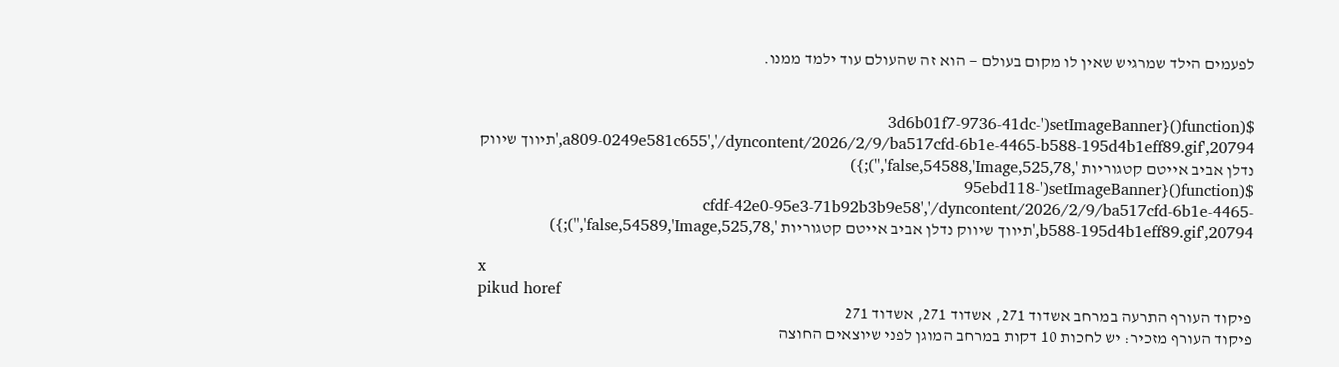לפעמים הילד שמרגיש שאין לו מקום בעולם — הוא זה שהעולם עוד ילמד ממנו.


$(function(){setImageBanner('3d6b01f7-9736-41dc-a809-0249e581c655','/dyncontent/2026/2/9/ba517cfd-6b1e-4465-b588-195d4b1eff89.gif',20794,'תיווך שיווק נדלן אביב אייטם קטגוריות ',525,78,false,54588,'Image','');})
$(function(){setImageBanner('95ebd118-cfdf-42e0-95e3-71b92b3b9e58','/dyncontent/2026/2/9/ba517cfd-6b1e-4465-b588-195d4b1eff89.gif',20794,'תיווך שיווק נדלן אביב אייטם קטגוריות ',525,78,false,54589,'Image','');})

x
pikud horef
פיקוד העורף התרעה במרחב אשדוד 271, אשדוד 271, אשדוד 271
פיקוד העורף מזכיר: יש לחכות 10 דקות במרחב המוגן לפני שיוצאים החוצה